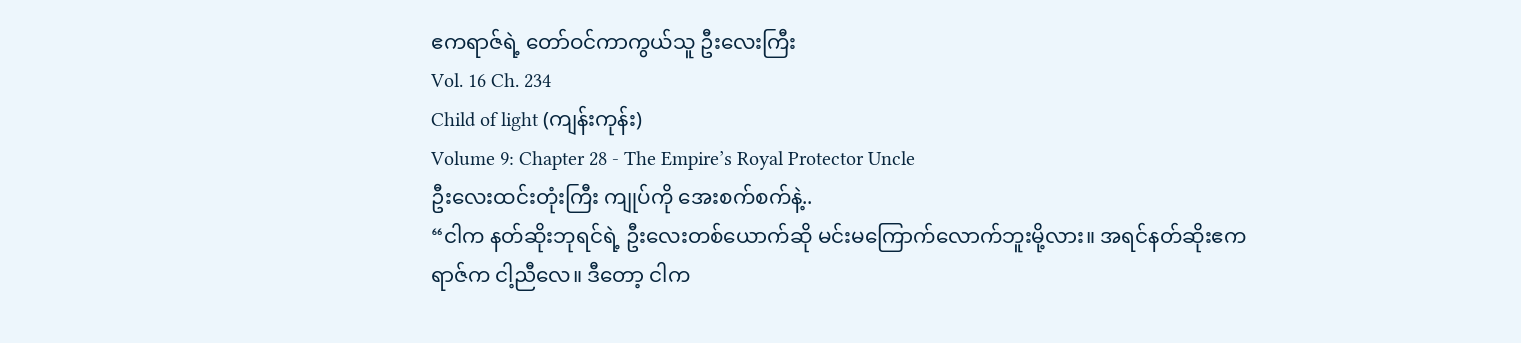ဧကရာဇ်ရဲ့ တော်ဝင်ကာကွယ်သူ ဦးလေးကြီး
Vol. 16 Ch. 234
Child of light (ကျန်းကုန်း)
Volume 9: Chapter 28 - The Empire’s Royal Protector Uncle
ဦးလေးထင်းတုံးကြီး ကျုပ်ကို အေးစက်စက်နဲ့..
“ငါက နတ်ဆိုးဘုရင်ရဲ့ ဦးလေးတစ်ယောက်ဆို မင်းမကြောက်လောက်ဘူးမို့လား။ အရင်နတ်ဆိုးဧကရာဇ်က ငါ့ညီလေ။ ဒီတော့ ငါက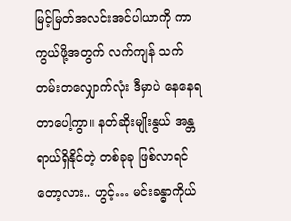မြင့်မြတ်အလင်းအင်ပါယာကို ကာကွယ်ဖို့အတွက် လက်ကျန် သက်တမ်းတလျှောက်လုံး ဒီမှာပဲ နေနေရတာပေါ့ကွာ။ နတ်ဆိုးမျိုးနွယ် အန္တရာယ်ရှိနိုင်တဲ့ တစ်ခုခု ဖြစ်လာရင်တော့လား.. ဟွင့်… မင်းခန္ဓာကိုယ်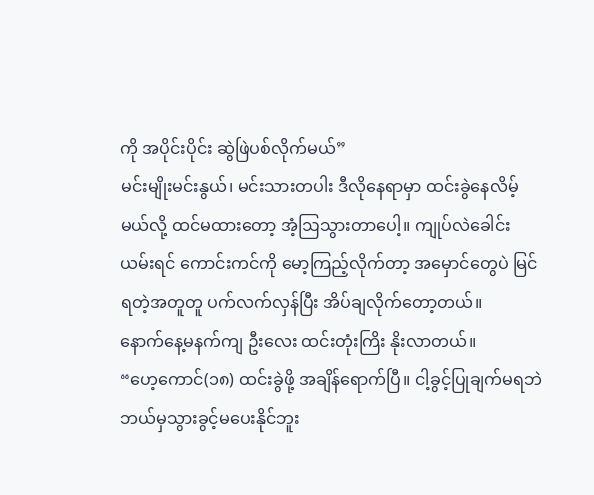ကို အပိုင်းပိုင်း ဆွဲဖြဲပစ်လိုက်မယ်”
မင်းမျိုးမင်းနွယ်၊ မင်းသားတပါး ဒီလိုနေရာမှာ ထင်းခွဲနေလိမ့်မယ်လို့ ထင်မထားတော့ အံ့ဩသွားတာပေါ့။ ကျုပ်လဲခေါင်းယမ်းရင် ကောင်းကင်ကို မော့ကြည့်လိုက်တာ့ အမှောင်တွေပဲ မြင်ရတဲ့အတူတူ ပက်လက်လှန်ပြီး အိပ်ချလိုက်တော့တယ်။
နောက်နေ့မနက်ကျ ဦးလေး ထင်းတုံးကြိး နိုးလာတယ်။
“ဟေ့ကောင်(၁၈) ထင်းခွဲဖို့ အချိန်ရောက်ပြီ။ ငါ့ခွင့်ပြုချက်မရဘဲ ဘယ်မှသွားခွင့်မပေးနိုင်ဘူး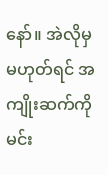နော်။ အဲလိုမှ မဟုတ်ရင် အကျိုးဆက်ကို မင်း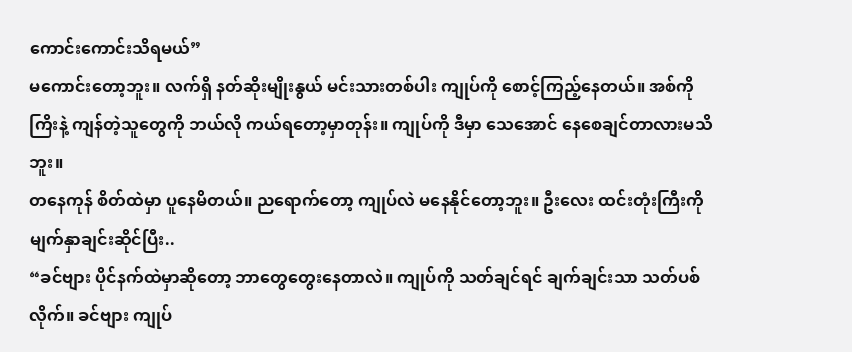ကောင်းကောင်းသိရမယ်”
မကောင်းတော့ဘူး။ လက်ရှိ နတ်ဆိုးမျိုးနွယ် မင်းသားတစ်ပါး ကျုပ်ကို စောင့်ကြည့်နေတယ်။ အစ်ကိုကြိးနဲ့ ကျန်တဲ့သူတွေကို ဘယ်လို ကယ်ရတော့မှာတုန်း။ ကျုပ်ကို ဒီမှာ သေအောင် နေစေချင်တာလားမသိဘူး။
တနေကုန် စိတ်ထဲမှာ ပူနေမိတယ်။ ညရောက်တော့ ကျုပ်လဲ မနေနိုင်တော့ဘူး။ ဦးလေး ထင်းတုံးကြီးကို မျက်နှာချင်းဆိုင်ပြီး..
“ခင်ဗျား ပိုင်နက်ထဲမှာဆိုတော့ ဘာတွေတွေးနေတာလဲ။ ကျုပ်ကို သတ်ချင်ရင် ချက်ချင်းသာ သတ်ပစ်လိုက်။ ခင်ဗျား ကျုပ်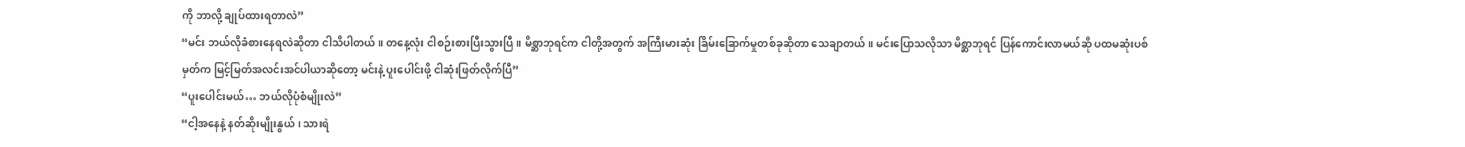ကို ဘာလို့ ချုပ်ထားရတာလဲ”
“မင်း ဘယ်လိုခံစားနေရလဲဆိုတာ ငါသိပါတယ်။ တနေ့လုံး ငါစဉ်းစားပြီးသွားပြီ။ မိစ္ဆာဘုရင်က ငါတို့အတွက် အကြီးမားဆုံး ခြိမ်းခြောက်မှုတစ်ခုဆိုတာ သေချာတယ်။ မင်းပြောသလိုသာ မိစ္ဆာဘုရင် ပြန်ကောင်းလာမယ်ဆို ပထမဆုံးပစ်မှတ်က မြင့်မြတ်အလင်းအင်ပါယာဆိုတော့ မင်းနဲ့ ပူးပေါင်းဖို့ ငါဆုံးဖြတ်လိုက်ပြီ”
“ပူးပေါင်းမယ်… ဘယ်လိုပုံစံမျိုးလဲ”
“ငါ့အနေနဲ့ နတ်ဆိုးမျိုးနွယ်၊ သားရဲ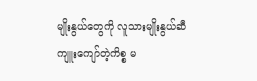မျိုးနွယ်တွေကို လူသားမျိုးနွယ်ဆီ ကျူးကျော်တဲ့ကိစ္စ မ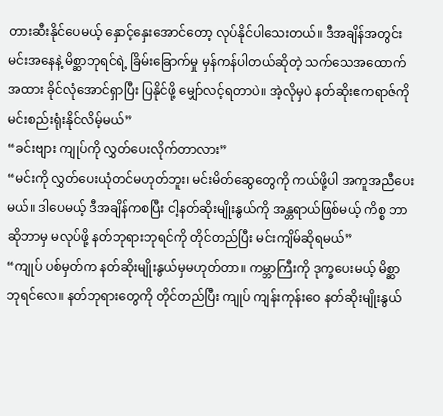တားဆီးနိုင်ပေမယ့် နှောင့်နှေးအောင်တော့ လုပ်နိုင်ပါသေးတယ်။ ဒီအချိန်အတွင်း မင်းအနေနဲ့ မိစ္ဆာဘုရင်ရဲ့ ခြိမ်းခြောက်မှု မှန်ကန်ပါတယ်ဆိုတဲ့ သက်သေအထောက်အထား ခိုင်လုံအောင်ရှာပြီး ပြနိုင်ဖို့ မျှော်လင့်ရတာပဲ။ အဲ့လိုမှပဲ နတ်ဆိုးဧကရာဇ်ကို မင်းစည်းရုံးနိုင်လိမ့်မယ်”
“ခင်းဗျား ကျုပ်ကို လွှတ်ပေးလိုက်တာလား”
“မင်းကို လွှတ်ပေးယုံတင်မဟုတ်ဘူး၊ မင်းမိတ်ဆွေတွေကို ကယ်ဖို့ပါ အကူအညီပေးမယ်။ ဒါပေမယ့် ဒီအချိန်ကစပြီး ငါ့နတ်ဆိုးမျိုးနွယ်ကို အန္တရာယ်ဖြစ်မယ့် ကိစ္စ ဘာဆိုဘာမှ မလုပ်ဖို့ နတ်ဘုရားဘုရင်ကို တိုင်တည်ပြီး မင်းကျိမ်ဆိုရမယ်”
“ကျုပ် ပစ်မှတ်က နတ်ဆိုးမျိုးနွယ်မှမဟုတ်တာ။ ကမ္ဘာကြီးကို ဒုက္ခပေးမယ့် မိစ္ဆာဘုရင်လေ။ နတ်ဘုရားတွေကို တိုင်တည်ပြီး ကျုပ် ကျန်းကုန်းဝေ နတ်ဆိုးမျိုးနွယ်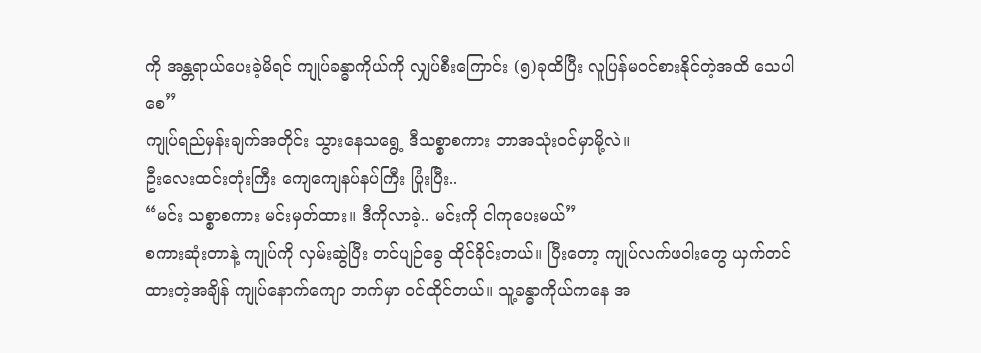ကို အန္တရာယ်ပေးခဲ့မိရင် ကျုပ်ခန္ဓာကိုယ်ကို လျှပ်စီးကြောင်း (၅)ခုထိပြီး လူပြန်မဝင်စားနိုင်တဲ့အထိ သေပါစေ”
ကျုပ်ရည်မှန်းချက်အတိုင်း သွားနေသရွေ့ ဒီသစ္စာစကား ဘာအသုံးဝင်မှာမို့လဲ။
ဦးလေးထင်းတုံးကြီး ကျေကျေနပ်နပ်ကြီး ပြုံးပြီး..
“မင်း သစ္စာစကား မင်းမှတ်ထား။ ဒီကိုလာခဲ့.. မင်းကို ငါကုပေးမယ်”
စကားဆုံးတာနဲ့ ကျုပ်ကို လှမ်းဆွဲပြီး တင်ပျဉ်ခွေ ထိုင်ခိုင်းတယ်။ ပြီးတော့ ကျုပ်လက်ဖဝါးတွေ ယှက်တင်ထားတဲ့အချိန် ကျုပ်နောက်ကျော ဘက်မှာ ဝင်ထိုင်တယ်။ သူ့ခန္ဓာကိုယ်ကနေ အ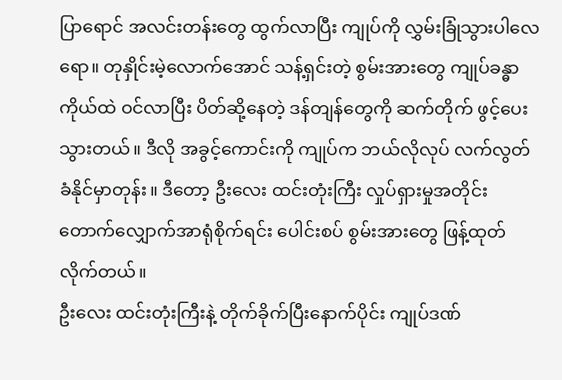ပြာရောင် အလင်းတန်းတွေ ထွက်လာပြီး ကျုပ်ကို လွှမ်းခြုံသွားပါလေရော။ တုနှိုင်းမဲ့လောက်အောင် သန့်ရှင်းတဲ့ စွမ်းအားတွေ ကျုပ်ခန္ဓာကိုယ်ထဲ ဝင်လာပြီး ပိတ်ဆို့နေတဲ့ ဒန်တျန်တွေကို ဆက်တိုက် ဖွင့်ပေးသွားတယ်။ ဒီလို အခွင့်ကောင်းကို ကျုပ်က ဘယ်လိုလုပ် လက်လွတ်ခံနိုင်မှာတုန်း။ ဒီတော့ ဦးလေး ထင်းတုံးကြီး လှုပ်ရှားမှုအတိုင်း တောက်လျှောက်အာရုံစိုက်ရင်း ပေါင်းစပ် စွမ်းအားတွေ ဖြန့်ထုတ်လိုက်တယ်။
ဦးလေး ထင်းတုံးကြီးနဲ့ တိုက်ခိုက်ပြီးနောက်ပိုင်း ကျုပ်ဒဏ်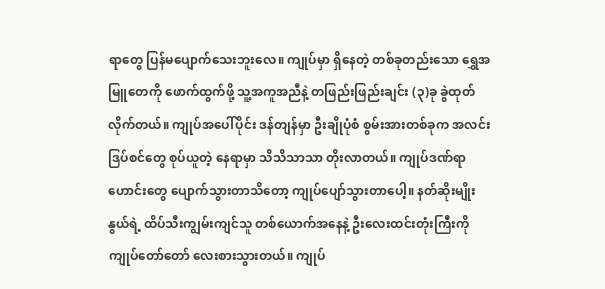ရာတွေ ပြန်မပျောက်သေးဘူးလေ။ ကျုပ်မှာ ရှိနေတဲ့ တစ်ခုတည်းသော ရွှေအမြူတေကို ဖောက်ထွက်ဖို့ သူ့အကူအညီနဲ့ တဖြည်းဖြည်းချင်း (၃)ခု ခွဲထုတ်လိုက်တယ်။ ကျုပ်အပေါ်ပိုင်း ဒန်တျန်မှာ ဦးချိုပုံစံ စွမ်းအားတစ်ခုက အလင်းဒြပ်စင်တွေ စုပ်ယူတဲ့ နေရာမှာ သိသိသာသာ တိုးလာတယ်။ ကျုပ်ဒဏ်ရာဟောင်းတွေ ပျောက်သွားတာသိတော့ ကျုပ်ပျော်သွားတာပေါ့။ နတ်ဆိုးမျိုးနွယ်ရဲ့ ထိပ်သီးကျွမ်းကျင်သူ တစ်ယောက်အနေနဲ့ ဦးလေးထင်းတုံးကြီးကို ကျုပ်တော်တော် လေးစားသွားတယ်။ ကျုပ်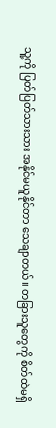သူ့ကို ပြတ်ပြတ်သားသား အနိုင်မယူနိုင်တာ သေချာတယ်။ တခြားသူတွေကို စိတ်ထဲမရှိ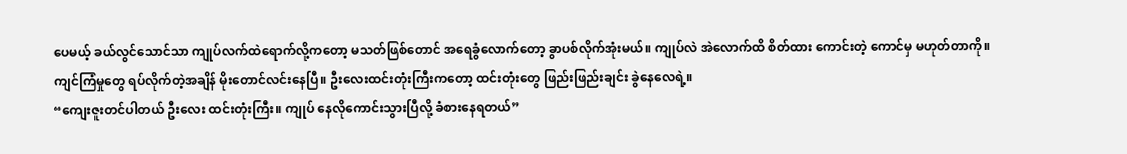ပေမယ့် ခယ်လွင်သောင်သာ ကျုပ်လက်ထဲရောက်လို့ကတော့ မသတ်ဖြစ်တောင် အရေခွံလောက်တော့ ခွာပစ်လိုက်အုံးမယ်။ ကျုပ်လဲ အဲလောက်ထိ စိတ်ထား ကောင်းတဲ့ ကောင်မှ မဟုတ်တာကို။
ကျင်ကြံမှုတွေ ရပ်လိုက်တဲ့အချိန် မိုးတောင်လင်းနေပြီ။ ဦးလေးထင်းတုံးကြီးကတော့ ထင်းတုံးတွေ ဖြည်းဖြည်းချင်း ခွဲနေလေရဲ့။
“ကျေးဇူးတင်ပါတယ် ဦးလေး ထင်းတုံးကြီး။ ကျုပ် နေလိုကောင်းသွားပြီလို့ ခံစားနေရတယ်”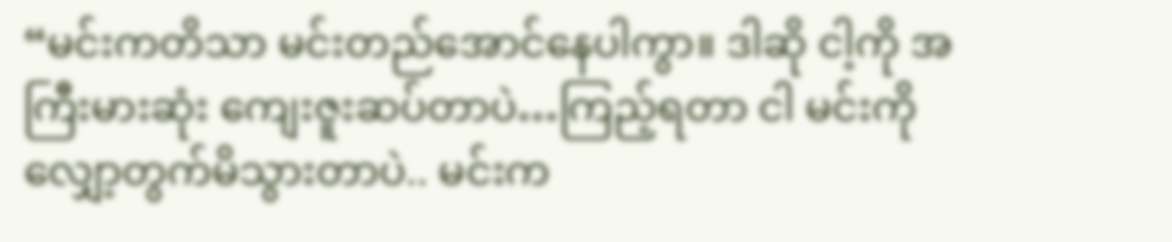“မင်းကတိသာ မင်းတည်အောင်နေပါကွာ။ ဒါဆို ငါ့ကို အကြီးမားဆုံး ကျေးဇူးဆပ်တာပဲ…ကြည့်ရတာ ငါ မင်းကို လျှော့တွက်မိသွားတာပဲ.. မင်းက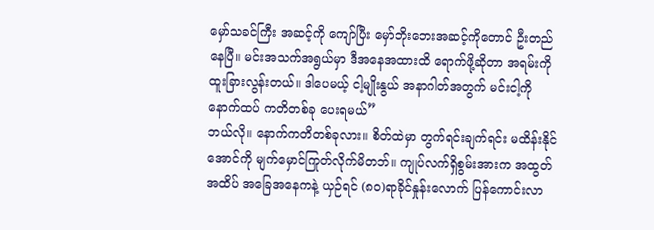မှော်သခင်ကြီး အဆင့်ကို ကျော်ပြီး မှော်ဘိုးဘေးအဆင့်ကိုတောင် ဦးတည်နေပြီ။ မင်းအသက်အရွယ်မှာ ဒီအနေအထားထိ ရောက်ဖို့ဆိုတာ အရမ်းကို ထူးခြားလွန်းတယ်။ ဒါပေမယ့် ငါ့မျိုးနွယ် အနာဂါတ်အတွက် မင်းငါ့ကို နောက်ထပ် ကတိတစ်ခု ပေးရမယ်”
ဘယ်လို။ နောက်ကတိတစ်ခုလား။ စိတ်ထဲမှာ တွက်ရင်းချက်ရင်း မထိန်းနိုင်အောင်ကို မျက်မှောင်ကြုတ်လိုက်မိတဘ်။ ကျုပ်လက်ရှိစွမ်းအားက အထွတ်အထိပ် အခြေအနေကနဲ့ ယှဉ်ရင် (၈၀)ရာခိုင်နှုန်းလောက် ပြန်ကောင်းလာ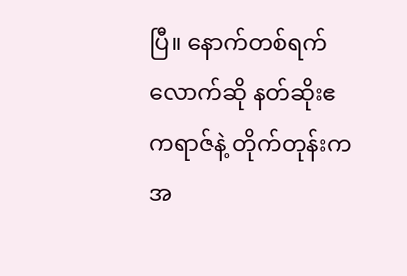ပြီ။ နောက်တစ်ရက်လောက်ဆို နတ်ဆိုးဧကရာဇ်နဲ့ တိုက်တုန်းက အ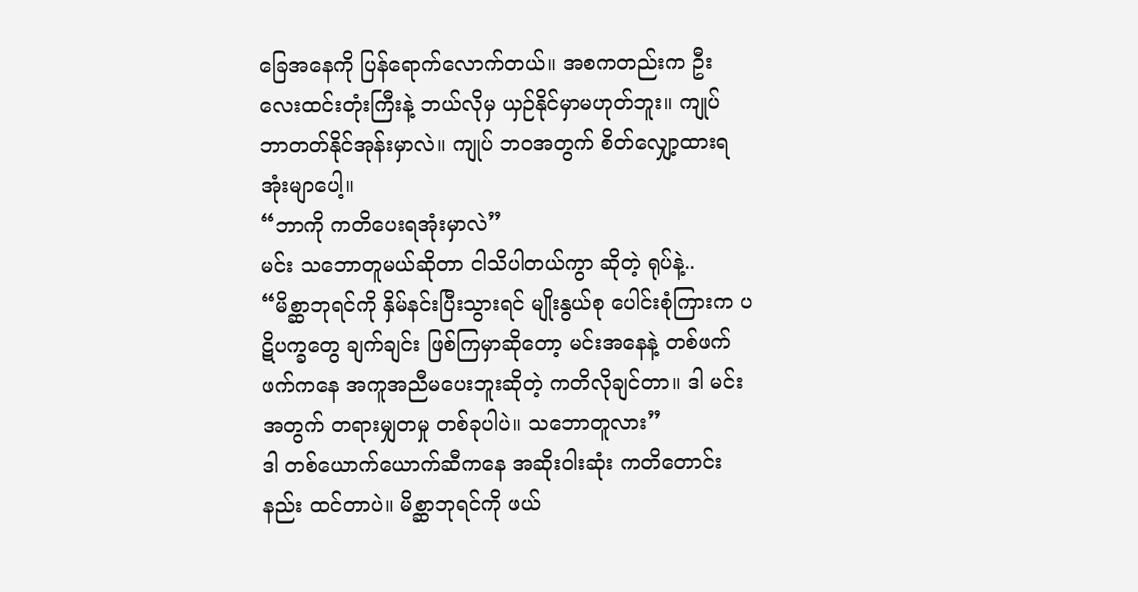ခြေအနေကို ပြန်ရောက်လောက်တယ်။ အစကတည်းက ဦးလေးထင်းတုံးကြီးနဲ့ ဘယ်လိုမှ ယှဉ်နိုင်မှာမဟုတ်ဘူး။ ကျုပ် ဘာတတ်နိုင်အုန်းမှာလဲ။ ကျုပ် ဘဝအတွက် စိတ်လျှော့ထားရအုံးမျာပေါ့။
“ဘာကို ကတိပေးရအုံးမှာလဲ”
မင်း သဘောတူမယ်ဆိုတာ ငါသိပါတယ်ကွာ ဆိုတဲ့ ရုပ်နဲ့..
“မိစ္ဆာဘုရင်ကို နှိမ်နင်းပြီးသွားရင် မျိုးနွယ်စု ပေါင်းစုံကြားက ပဋိပက္ခတွေ ချက်ချင်း ဖြစ်ကြမှာဆိုတော့ မင်းအနေနဲ့ တစ်ဖက်ဖက်ကနေ အကူအညီမပေးဘူးဆိုတဲ့ ကတိလိုချင်တာ။ ဒါ မင်းအတွက် တရားမျှတမှု တစ်ခုပါပဲ။ သဘောတူလား”
ဒါ တစ်ယောက်ယောက်ဆီကနေ အဆိုးဝါးဆုံး ကတိတောင်းနည်း ထင်တာပဲ။ မိစ္ဆာဘုရင်ကို ဖယ်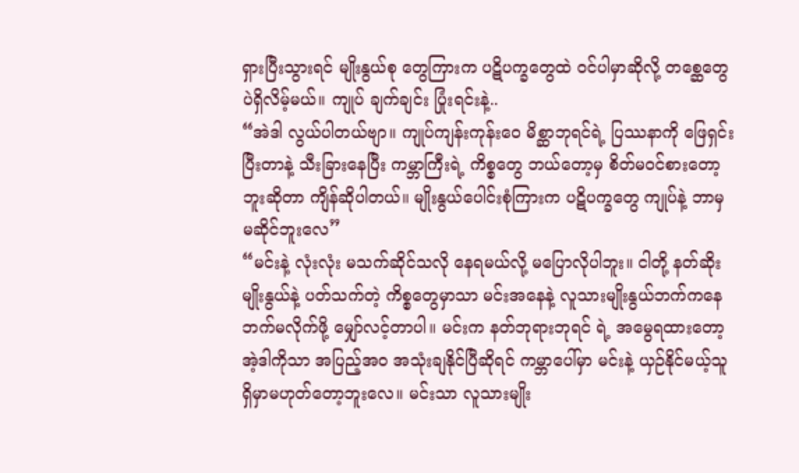ရှားပြီးသွားရင် မျိုးနွယ်စု တွေကြားက ပဋိပက္ခတွေထဲ ဝင်ပါမှာဆိုလို့ တစ္ဆေတွေပဲရှိလိမ့်မယ်။ ကျုပ် ချက်ချင်း ပြုံးရင်းနဲ့..
“အဲဒါ လွယ်ပါတယ်ဗျာ။ ကျုပ်ကျန်းကုန်းဝေ မိစ္ဆာဘုရင်ရဲ့ ပြဿနာကို ဖြေရှင်းပြီးတာနဲ့ သီးခြားနေပြီး ကမ္ဘာကြီးရဲ့ ကိစ္စတွေ ဘယ်တော့မှ စိတ်မဝင်စားတော့ဘူးဆိုတာ ကျိန်ဆိုပါတယ်။ မျိုးနွယ်ပေါင်းစုံကြားက ပဋိပက္ခတွေ ကျုပ်နဲ့ ဘာမှ မဆိုင်ဘူးလေ”
“မင်းနဲ့ လုံးလုံး မသက်ဆိုင်သလို နေရမယ်လို့ မပြောလိုပါဘူး။ ငါတို့ နတ်ဆိုးမျိုးနွယ်နဲ့ ပတ်သက်တဲ့ ကိစ္စတွေမှာသာ မင်းအနေနဲ့ လူသားမျိုးနွယ်ဘက်ကနေ ဘက်မလိုက်ဖို့ မျှော်လင့်တာပါ။ မင်းက နတ်ဘုရားဘုရင် ရဲ့ အမွေရထားတော့ အဲ့ဒါကိုသာ အပြည့်အဝ အသုံးချနိုင်ပြီဆိုရင် ကမ္ဘာပေါ်မှာ မင်းနဲ့ ယှဉ်နိုင်မယ့်သူ ရှိမှာမဟုတ်တော့ဘူးလေ။ မင်းသာ လူသားမျိုး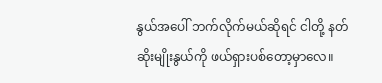နွယ်အပေါ် ဘက်လိုက်မယ်ဆိုရင် ငါတို့ နတ်ဆိုးမျိုးနွယ်ကို ဖယ်ရှားပစ်တော့မှာလေ။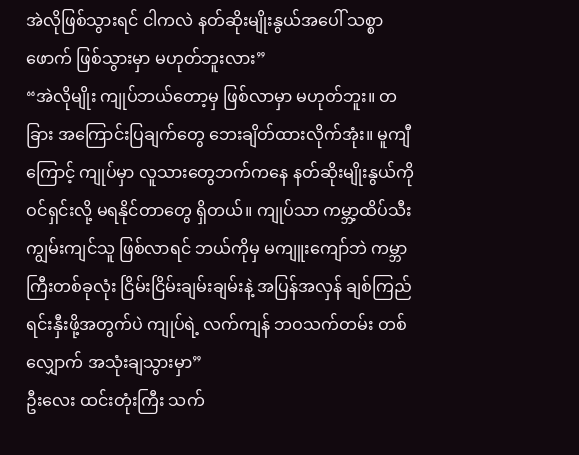အဲလိုဖြစ်သွားရင် ငါကလဲ နတ်ဆိုးမျိုးနွယ်အပေါ် သစ္စာဖောက် ဖြစ်သွားမှာ မဟုတ်ဘူးလား”
“အဲလိုမျိုး ကျုပ်ဘယ်တော့မှ ဖြစ်လာမှာ မဟုတ်ဘူး။ တခြား အကြောင်းပြချက်တွေ ဘေးချိတ်ထားလိုက်အုံး။ မူကျီကြောင့် ကျုပ်မှာ လူသားတွေဘက်ကနေ နတ်ဆိုးမျိုးနွယ်ကို ဝင်ရှင်းလို့ မရနိုင်တာတွေ ရှိတယ်။ ကျုပ်သာ ကမ္ဘာ့ထိပ်သီး ကျွမ်းကျင်သူ ဖြစ်လာရင် ဘယ်ကိုမှ မကျူးကျော်ဘဲ ကမ္ဘာကြီးတစ်ခုလုံး ငြိမ်းငြိမ်းချမ်းချမ်းနဲ့ အပြန်အလှန် ချစ်ကြည်ရင်းနှီးဖို့အတွက်ပဲ ကျုပ်ရဲ့ လက်ကျန် ဘဝသက်တမ်း တစ်လျှောက် အသုံးချသွားမှာ”
ဦးလေး ထင်းတုံးကြီး သက်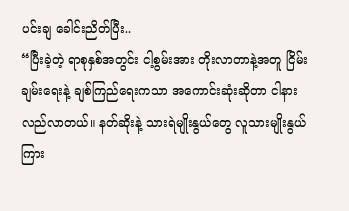ပင်းချ ခေါင်းညိတ်ပြီး..
“ပြီးခဲ့တဲ့ ရာစုနှစ်အတွင်း ငါ့စွမ်းအား တိုးလာတာနဲ့အတူ ငြိမ်းချမ်းရေးနဲ့ ချစ်ကြည်ရေးကသာ အကောင်းဆုံးဆိုတာ ငါနားလည်လာတယ်။ နတ်ဆိုးနဲ့ သားရဲမျိုးနွယ်တွေ လူသားမျိုးနွယ်ကြား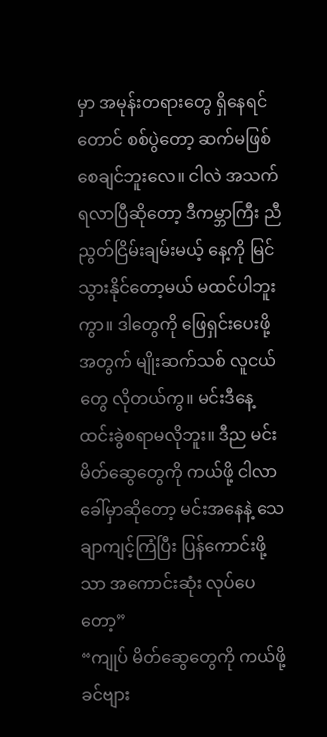မှာ အမုန်းတရားတွေ ရှိနေရင်တောင် စစ်ပွဲတော့ ဆက်မဖြစ်စေချင်ဘူးလေ။ ငါလဲ အသက်ရလာပြီဆိုတော့ ဒီကမ္ဘာကြီး ညီညွတ်ငြိမ်းချမ်းမယ့် နေ့ကို မြင်သွားနိုင်တော့မယ် မထင်ပါဘူးကွာ။ ဒါတွေကို ဖြေရှင်းပေးဖို့အတွက် မျိုးဆက်သစ် လူငယ်တွေ လိုတယ်ကွ။ မင်းဒီနေ့ ထင်းခွဲစရာမလိုဘူး။ ဒီည မင်းမိတ်ဆွေတွေကို ကယ်ဖို့ ငါလာခေါ်မှာဆိုတော့ မင်းအနေနဲ့ သေချာကျင့်ကြံပြီး ပြန်ကောင်းဖို့သာ အကောင်းဆုံး လုပ်ပေတော့”
“ကျုပ် မိတ်ဆွေတွေကို ကယ်ဖို့ ခင်ဗျား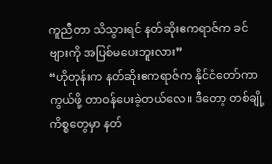ကူညီတာ သိသွားရင် နတ်ဆိုးဧကရာဇ်က ခင်ဗျားကို အပြစ်မပေးဘူးလား”
“ဟိုတုန်းက နတ်ဆိုးဧကရာဇ်က နိုင်ငံတော်ကာကွယ်ဖို့ တာဝန်ပေးခဲ့တယ်လေ။ ဒီတော့ တစ်ချို့ကိစ္စတွေမှာ နတ်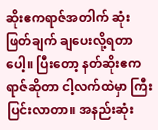ဆိုးဧကရာဇ်အတါက် ဆုံးဖြတ်ချက် ချပေးလို့ရတာပေါ့။ ပြီးတော့ နတ်ဆိုးဧကရာဇ်ဆိုတာ ငါ့လက်ထဲမှာ ကြီးပြင်းလာတာ။ အနည်းဆုံး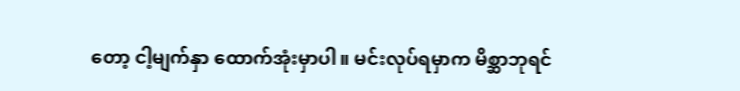တော့ ငါ့မျက်နှာ ထောက်အုံးမှာပါ။ မင်းလုပ်ရမှာက မိစ္ဆာဘုရင်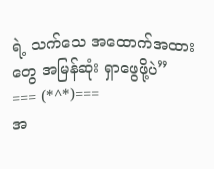ရဲ့ သက်သေ အထောက်အထားတွေ အမြန်ဆုံး ရှာဖွေဖို့ပဲ”
=== (*^*)===
အ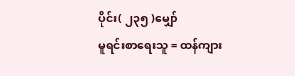ပိုင်း( ၂၃၅ )မျှော်
မူရင်းစာရေးသူ = ထန်ကျား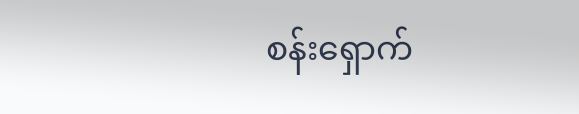စန်းရှောက်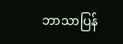ဘာသာပြန်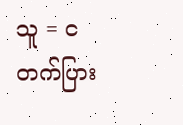သူ = ငတက်ပြား